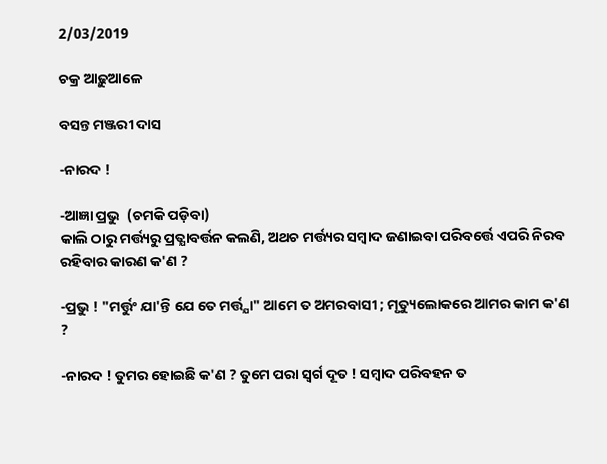2/03/2019

ଚକ୍ର ଆଢ଼ୁଆଳେ

ବସନ୍ତ ମଞ୍ଜରୀ ଦାସ

-ନାରଦ !

-ଆଜ୍ଞା ପ୍ରଭୁ  (ଚମକି ପଡ଼ିବା)
କାଲି ଠାରୁ ମର୍ତ୍ତ୍ୟରୁ ପ୍ରତ୍ଯାବର୍ତ୍ତନ କଲଣି, ଅଥଚ ମର୍ତ୍ତ୍ୟର ସମ୍ବାଦ ଜଣାଇବା ପରିବର୍ତ୍ତେ ଏପରି ନିରବ ରହିବାର କାରଣ କ'ଣ ?

-ପ୍ରଭୁ ! "ମର୍ତ୍ତୁଂ ଯା'ନ୍ତି ଯେ ତେ ମର୍ତ୍ତ୍ଯା" ଆମେ ତ ଅମରବାସୀ ; ମୃତ୍ୟୁଲୋକରେ ଆମର କାମ କ'ଣ ?

-ନାରଦ ! ତୁମର ହୋଇଛି କ'ଣ ? ତୁମେ ପରା ସ୍ବର୍ଗ ଦୂତ ! ସମ୍ବାଦ ପରିବହନ ତ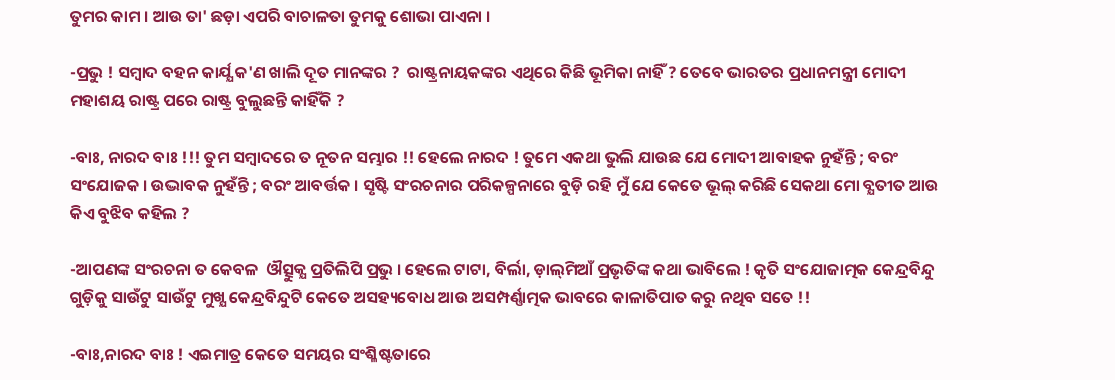ତୁମର କାମ । ଆଉ ତା' ଛଡ଼ା ଏପରି ବାଚାଳତା ତୁମକୁ ଶୋଭା ପାଏନା ।

-ପ୍ରଭୁ ! ସମ୍ବାଦ ବହନ କାର୍ଯ୍ଯ କ'ଣ ଖାଲି ଦୂତ ମାନଙ୍କର ?  ରାଷ୍ଟ୍ରନାୟକଙ୍କର ଏଥିରେ କିଛି ଭୂମିକା ନାହିଁ ? ତେବେ ଭାରତର ପ୍ରଧାନମନ୍ତ୍ରୀ ମୋଦୀ ମହାଶୟ ରାଷ୍ଟ୍ର ପରେ ରାଷ୍ଟ୍ର ବୁଲୁଛନ୍ତି କାହିଁକି ?

-ବାଃ, ନାରଦ ବାଃ !!! ତୁମ ସମ୍ବାଦରେ ତ ନୂତନ ସମ୍ଭାର !! ହେଲେ ନାରଦ ! ତୁମେ ଏକଥା ଭୁଲି ଯାଉଛ ଯେ ମୋଦୀ ଆବାହକ ନୁହଁନ୍ତି ; ବରଂ ସଂଯୋଜକ । ଉଦ୍ଭାବକ ନୁହଁନ୍ତି ; ବରଂ ଆବର୍ତ୍ତକ । ସୃଷ୍ଟି ସଂରଚନାର ପରିକଳ୍ପନାରେ ବୁଡ଼ି ରହି ମୁଁ ଯେ କେତେ ଭୂଲ୍‌ କରିଛି ସେକଥା ମୋ ବ୍ଯତୀତ ଆଉ କିଏ ବୁଝିବ କହିଲ ?

-ଆପଣଙ୍କ ସଂରଚନା ତ କେବଳ  ଔତ୍ସୁକ୍ଯ ପ୍ରତିଲିପି ପ୍ରଭୁ । ହେଲେ ଟାଟା, ବିର୍ଲା, ଡ଼ାଲ୍‌ମିଆଁ ପ୍ରଭୃତିଙ୍କ କଥା ଭାବିଲେ ! କୃତି ସଂଯୋଜାତ୍ମକ କେନ୍ଦ୍ରବିନ୍ଦୁ ଗୁଡ଼ିକୁ ସାଉଁଟୁ ସାଉଁଟୁ ମୁଖ୍ଯ କେନ୍ଦ୍ରବିନ୍ଦୁଟି କେତେ ଅସହ୍ୟବୋଧ ଆଉ ଅସମ୍ପର୍ଣ୍ଣାତ୍ମକ ଭାବରେ କାଳାତିପାତ କରୁ ନଥିବ ସତେ !!

-ବାଃ,ନାରଦ ବାଃ ! ଏଇମାତ୍ର କେତେ ସମୟର ସଂଶ୍ଳିଷ୍ଟତାରେ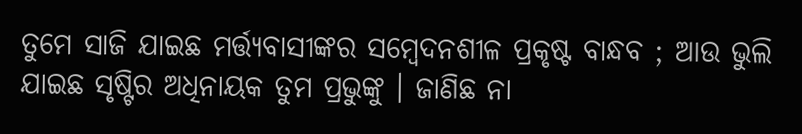ତୁମେ ସାଜି ଯାଇଛ ମର୍ତ୍ତ୍ଯବାସୀଙ୍କର ସମ୍ବେଦନଶୀଳ ପ୍ରକୃଷ୍ଟ ବାନ୍ଧବ ; ଆଉ ଭୁଲି ଯାଇଛ ସୃଷ୍ଟିର ଅଧିନାୟକ ତୁମ ପ୍ରଭୁଙ୍କୁ । ଜାଣିଛ ନା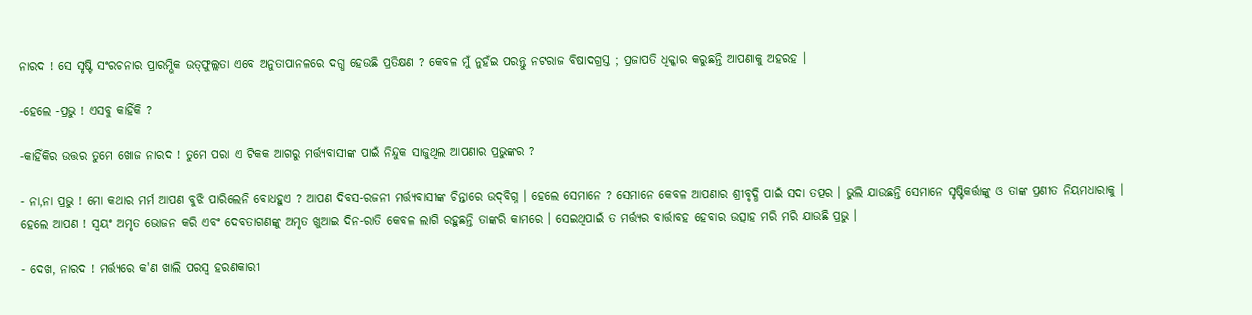ନାରଦ ! ସେ ସୃଷ୍ଟି ସଂରଚନାର ପ୍ରାରମ୍ଭିକ ଉତ୍‌ଫୁଲ୍ଲତା ଏବେ ଅନୁତାପାନଳରେ ଦଗ୍ଧ ହେଉଛି ପ୍ରତିକ୍ଷଣ ? କେବଳ ମୁଁ ନୁହଁଇ ପରନ୍ତୁ ନଟରାଜ ବିଷାଦଗ୍ରସ୍ତ ; ପ୍ରଜାପତି ଧିକ୍କାର କରୁଛନ୍ତି ଆପଣାକୁ ଅହରହ ।

-ହେଲେ -ପ୍ରଭୁ ! ଏସବୁ କାହିଁକି ?

-କାହିଁକିର ଉତ୍ତର ତୁମେ ଖୋଜ ନାରଦ ! ତୁମେ ପରା ଏ ଟିକକ ଆଗରୁ ମର୍ତ୍ତ୍ଯବାସୀଙ୍କ ପାଇଁ ନିନ୍ଦୁକ ସାଜୁଥିଲ ଆପଣାର ପ୍ରଭୁଙ୍କର ?

- ନା,ନା ପ୍ରଭୁ ! ମୋ କଥାର ମର୍ମ ଆପଣ ବୁଝି ପାରିଲେନି ବୋଧହୁଏ ? ଆପଣ ଦିବସ-ରଜନୀ ମର୍ତ୍ତ୍ଯବାସୀଙ୍କ ଚିନ୍ତାରେ ଉଦ୍‌ବିଗ୍ନ । ହେଲେ ସେମାନେ ? ସେମାନେ କେବଳ ଆପଣାର ଶ୍ରୀବୃଦ୍ଧି ପାଇଁ ସଦା ତତ୍ପର । ଭୁଲି ଯାଉଛନ୍ତି ସେମାନେ ସୃଷ୍ଟିକର୍ତ୍ତାଙ୍କୁ ଓ ତାଙ୍କ ପ୍ରଣୀତ ନିୟମଧାରାକୁ । ହେଲେ ଆପଣ ! ସ୍ବୟଂ ଅମୃତ ଭୋଜନ କରି ଏବଂ ଦେବତାଗଣଙ୍କୁ ଅମୃତ ଖୁଆଇ ଦିନ-ରାତି କେବଳ ଲାଗି ରହୁଛନ୍ତି ତାଙ୍କରି କାମରେ । ସେଇଥିପାଇଁ ତ ମର୍ତ୍ତ୍ୟର ବାର୍ତ୍ତାବହ ହେବାର ଉତ୍ସାହ ମରି ମରି ଯାଉଛି ପ୍ରଭୁ ।

- ଦେଖ, ନାରଦ ! ମର୍ତ୍ତ୍ୟରେ କ'ଣ ଖାଲି ପରସ୍ବ ହରଣକାରୀ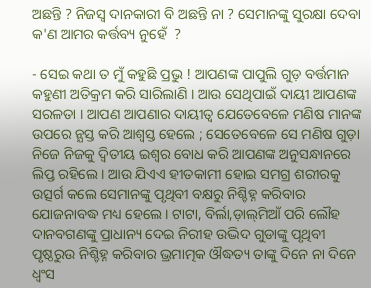ଅଛନ୍ତି ? ନିଜସ୍ବ ଦାନକାରୀ ବି ଅଛନ୍ତି ନା ? ସେମାନଙ୍କୁ ସୁରକ୍ଷା ଦେବା କ'ଣ ଆମର କର୍ତ୍ତବ୍ୟ ନୁହେଁ  ?

- ସେଇ କଥା ତ ମୁଁ କହୁଛି ପ୍ରଭୁ ! ଆପଣଙ୍କ ପାପୁଲି ଗୁଡ଼ ବର୍ତ୍ତମାନ କହୁଣୀ ଅତିକ୍ରମ କରି ସାରିଲାଣି । ଆଉ ସେଥିପାଇଁ ଦାୟୀ ଆପଣଙ୍କ ସରଳତା । ଆପଣ ଆପଣାର ଦାୟୀତ୍ବ ଯେତେବେଳେ ମଣିଷ ମାନଙ୍କ ଉପରେ ନ୍ଯସ୍ତ କରି ଆଶ୍ବସ୍ତ ହେଲେ ; ସେତେବେଳେ ସେ ମଣିଷ ଗୁଡ଼ା ନିଜେ ନିଜକୁ ଦ୍ବିତୀୟ ଇଶ୍ବର ବୋଧ କରି ଆପଣଙ୍କ ଅନୁସନ୍ଧାନରେ ଲିପ୍ତ ରହିଲେ । ଆଉ ଯିଏଏ ହୀତକାମୀ ହୋଇ ସମଗ୍ର ଶରୀରକୁ ଉତ୍ସର୍ଗ କଲେ ସେମାନଙ୍କୁ ପୃଥିବୀ ବକ୍ଷରୁ ନିଶ୍ଚିହ୍ନ କରିବାର ଯୋଜନାବଦ୍ଧ ମଧ୍ୟ ହେଲେ । ଟାଟା, ବିର୍ଲା,ଡ଼ାଲ୍‌ମିଆଁ ପରି ଲୌହ ଦାନବଗଣଙ୍କୁ ପ୍ରାଧାନ୍ୟ ଦେଇ ନିରୀହ ଉଦ୍ଭିଦ ଗୁଡାଙ୍କୁ ପୃଥିବୀ ପୃଷ୍ଠରୁଉ ନିଶ୍ଚିହ୍ନ କରିବାର ଭ୍ରମାତ୍ମକ ଔଦ୍ଧତ୍ୟ ତାଙ୍କୁ ଦିନେ ନା ଦିନେ ଧ୍ବଂସ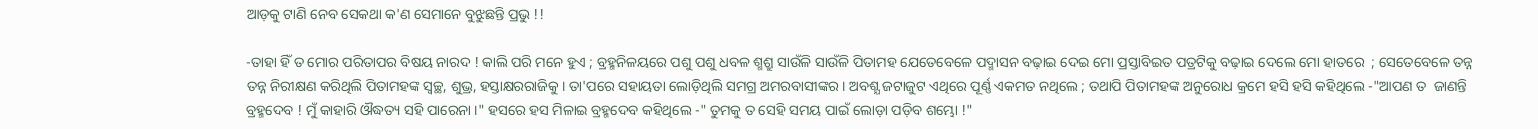ଆଡ଼କୁ ଟାଣି ନେବ ସେକଥା କ'ଣ ସେମାନେ ବୁଝୁଛନ୍ତି ପ୍ରଭୁ !!

-ତାହା ହିଁ ତ ମୋର ପରିତାପର ବିଷୟ ନାରଦ ! କାଲି ପରି ମନେ ହୁଏ ; ବ୍ରହ୍ମନିଳୟରେ ପଶୁ ପଶୁ ଧବଳ ଶ୍ମଶ୍ରୁ ସାଉଁଳି ସାଉଁଳି ପିତାମହ ଯେତେବେଳେ ପଦ୍ମାସନ ବଢ଼ାଇ ଦେଇ ମୋ ପ୍ରସ୍ତାବିଇତ ପତ୍ରଟିକୁ ବଢ଼ାଇ ଦେଲେ ମୋ ହାତରେ  ; ସେତେବେଳେ ତନ୍ନ ତନ୍ନ ନିରୀକ୍ଷଣ କରିଥିଲି ପିତାମହଙ୍କ ସ୍ବଚ୍ଛ, ଶୁଭ୍ର, ହସ୍ତାକ୍ଷରରାଜିକୁ । ତା'ପରେ ସହାୟତା ଲୋଡ଼ିଥିଲି ସମଗ୍ର ଅମରବାସୀଙ୍କର । ଅବଶ୍ଯ ଜଟାଜୁଟ ଏଥିରେ ପୂର୍ଣ୍ଣ ଏକମତ ନଥିଲେ ; ତଥାପି ପିତାମହଙ୍କ ଅନୁରୋଧ କ୍ରମେ ହସି ହସି କହିଥିଲେ -"ଆପଣ ତ  ଜାଣନ୍ତି ବ୍ରହ୍ମଦେବ ! ମୁଁ କାହାରି ଔଦ୍ଧତ୍ୟ ସହି ପାରେନା ।" ହସରେ ହସ ମିଳାଇ ବ୍ରହ୍ମଦେବ କହିଥିଲେ -" ତୁମକୁ ତ ସେହି ସମୟ ପାଇଁ ଲୋଡ଼ା ପଡ଼ିବ ଶମ୍ଭୋ !"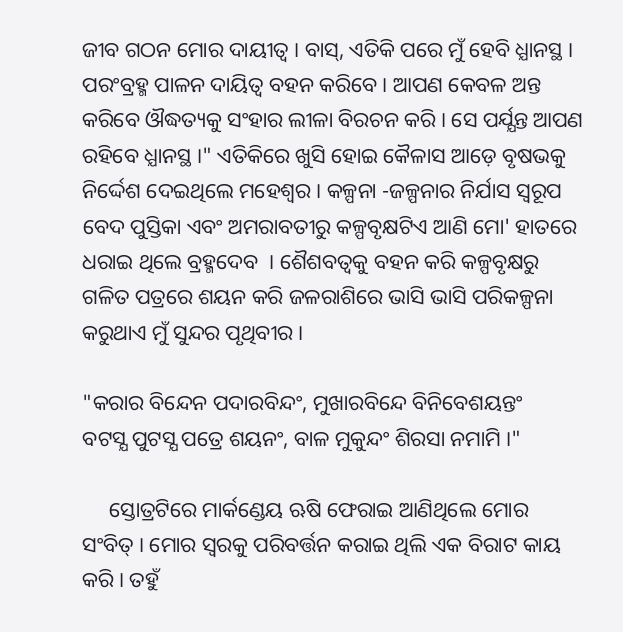ଜୀବ ଗଠନ ମୋର ଦାୟୀତ୍ବ । ବାସ୍‌, ଏତିକି ପରେ ମୁଁ ହେବି ଧ୍ଯାନସ୍ଥ । ପରଂବ୍ରହ୍ମ ପାଳନ ଦାୟିତ୍ୱ ବହନ କରିବେ । ଆପଣ କେବଳ ଅନ୍ତ କରିବେ ଔଦ୍ଧତ୍ୟକୁ ସଂହାର ଲୀଳା ବିରଚନ କରି । ସେ ପର୍ଯ୍ଯନ୍ତ ଆପଣ ରହିବେ ଧ୍ଯାନସ୍ଥ ।" ଏତିକିରେ ଖୁସି ହୋଇ କୈଳାସ ଆଡ଼େ ବୃଷଭକୁ ନିର୍ଦ୍ଦେଶ ଦେଇଥିଲେ ମହେଶ୍ୱର । କଳ୍ପନା -ଜଳ୍ପନାର ନିର୍ଯାସ ସ୍ବରୂପ ବେଦ ପୁସ୍ତିକା ଏବଂ ଅମରାବତୀରୁ କଳ୍ପବୃକ୍ଷଟିଏ ଆଣି ମୋ' ହାତରେ ଧରାଇ ଥିଲେ ବ୍ରହ୍ମଦେବ  । ଶୈଶବତ୍ବକୁ ବହନ କରି କଳ୍ପବୃକ୍ଷରୁ ଗଳିତ ପତ୍ରରେ ଶୟନ କରି ଜଳରାଶିରେ ଭାସି ଭାସି ପରିକଳ୍ପନା କରୁଥାଏ ମୁଁ ସୁନ୍ଦର ପୃଥିବୀର ।

"କରାର ବିନ୍ଦେନ ପଦାରବିନ୍ଦଂ, ମୁଖାରବିନ୍ଦେ ବିନିବେଶୟନ୍ତଂ
ବଟସ୍ଯ ପୁଟସ୍ଯ ପତ୍ରେ ଶୟନଂ, ବାଳ ମୁକୁନ୍ଦଂ ଶିରସା ନମାମି ।"

     ସ୍ତୋତ୍ରଟିରେ ମାର୍କଣ୍ଡେୟ ଋଷି ଫେରାଇ ଆଣିଥିଲେ ମୋର ସଂବିତ୍‌ । ମୋର ସ୍ବରକୁ ପରିବର୍ତ୍ତନ କରାଇ ଥିଲି ଏକ ବିରାଟ କାୟ କରି । ତହୁଁ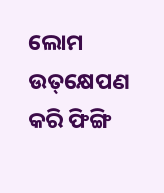ଲୋମ ଉତ୍‌କ୍ଷେପଣ କରି ଫିଙ୍ଗି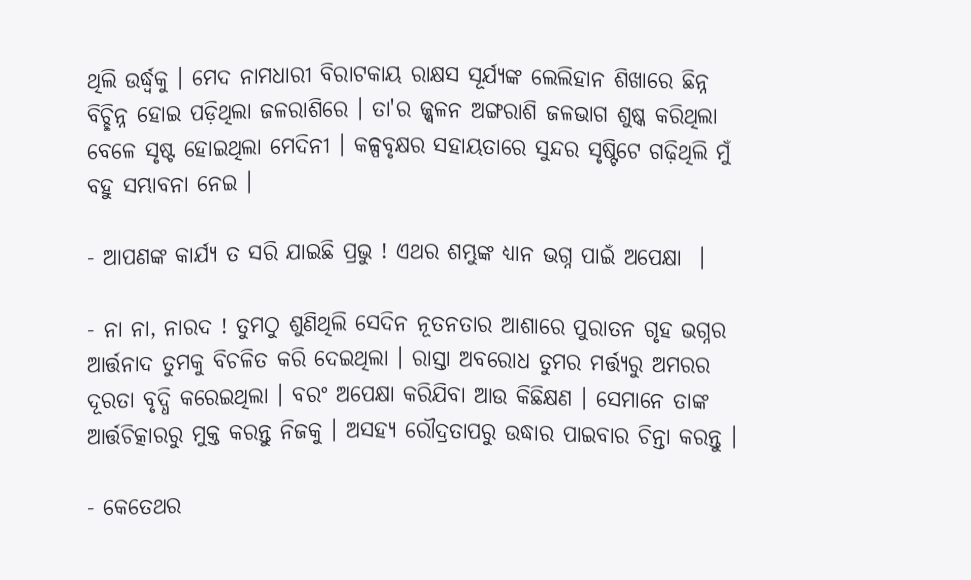ଥିଲି ଉର୍ଦ୍ଧ୍ବକୁ । ମେଦ ନାମଧାରୀ ବିରାଟକାୟ ରାକ୍ଷସ ସୂର୍ଯ୍ୟଙ୍କ ଲେଲିହାନ ଶିଖାରେ ଛିନ୍ନ ବିଚ୍ଛିନ୍ନ ହୋଇ ପଡ଼ିଥିଲା ଜଳରାଶିରେ । ତା'ର ଜ୍ଜ୍ବଳନ ଅଙ୍ଗରାଶି ଜଳଭାଗ ଶୁଷ୍କ କରିଥିଲା ବେଳେ ସୃଷ୍ଟ ହୋଇଥିଲା ମେଦିନୀ । କଳ୍ପବୃକ୍ଷର ସହାୟତାରେ ସୁନ୍ଦର ସୃଷ୍ଟିଟେ ଗଢ଼ିଥିଲି ମୁଁ ବହୁ ସମ୍ଭାବନା ନେଇ ।

- ଆପଣଙ୍କ କାର୍ଯ୍ଯ ତ ସରି ଯାଇଛି ପ୍ରଭୁ ! ଏଥର ଶମ୍ଭୁଙ୍କ ଧ୍ଯାନ ଭଗ୍ନ ପାଇଁ ଅପେକ୍ଷା  ।

- ନା ନା, ନାରଦ ! ତୁମଠୁ ଶୁଣିଥିଲି ସେଦିନ ନୂତନତାର ଆଶାରେ ପୁରାତନ ଗୃହ ଭଗ୍ନର ଆର୍ତ୍ତନାଦ ତୁମକୁ ବିଚଳିତ କରି ଦେଇଥିଲା । ରାସ୍ତା ଅବରୋଧ ତୁମର ମର୍ତ୍ତ୍ଯରୁ ଅମରର ଦୂରତା ବୃଦ୍ଧି କରେଇଥିଲା । ବରଂ ଅପେକ୍ଷା କରିଯିବା ଆଉ କିଛିକ୍ଷଣ । ସେମାନେ ତାଙ୍କ ଆର୍ତ୍ତଚିତ୍କାରରୁ ମୁକ୍ତ କରନ୍ତୁ ନିଜକୁ । ଅସହ୍ଯ ରୌଦ୍ରତାପରୁ ଉଦ୍ଧାର ପାଇବାର ଚିନ୍ତା କରନ୍ତୁ ।

- କେତେଥର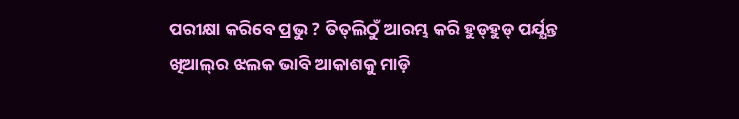ପରୀକ୍ଷା କରିବେ ପ୍ରଭୁ ? ତିତ୍‌ଲିଠୁଁ ଆରମ୍ଭ କରି ହୁଡ୍‌ହୁଡ୍‌ ପର୍ଯ୍ଯନ୍ତ ଖିଆଲ୍‌ର ଝଲକ ଭାବି ଆକାଶକୁ ମାଡ଼ି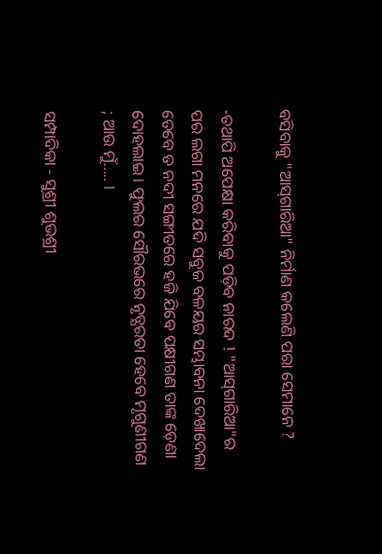ବସିବାକୁ "ଆସ୍‌ଗାରିଆ" ନିର୍ମାଣ କଲେଣି ପରା ସେମାନେ ?

-ତଥାପି ଅପେକ୍ଷା କରିବାକୁ ପଡ଼ିବ ନାରଦ ! "ଆସ୍‌ଗାରିଆ"ର ପର ଲଗା ମନରେ ଯଦି ସବୁଜ ବଳୟର ସମ୍ଭାବନା ଦେଖାଦେଲା ତେବେ ତ ନଦୀ ସଙ୍ଗୀତରେ ହଜି ଯିବେ ପକ୍ଷୀଗଣ ତାଙ୍କ ଡ଼େଣା ଦୋହଲାଇ । ଫୁଲର ସୌରଭରେ ନୃତ୍ଯରତା ହେବେ ମୃଗୁଣୀଗଣ ; ଆଉ ମୁଁ..... ।

ସମ୍ପାଦିକା - ସୁଶ୍ରୀ ଶୁଭଶ୍ରୀ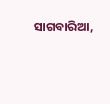ସାଗବାରିଆ,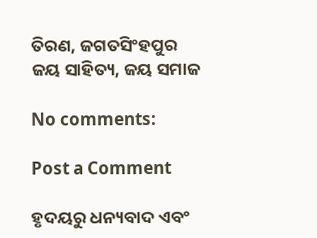ତିରଣ, ଜଗତସିଂହପୁର
ଜୟ ସାହିତ୍ୟ, ଜୟ ସମାଜ

No comments:

Post a Comment

ହୃଦୟରୁ ଧନ୍ୟବାଦ ଏବଂ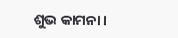ଶୁଭ କାମନା।